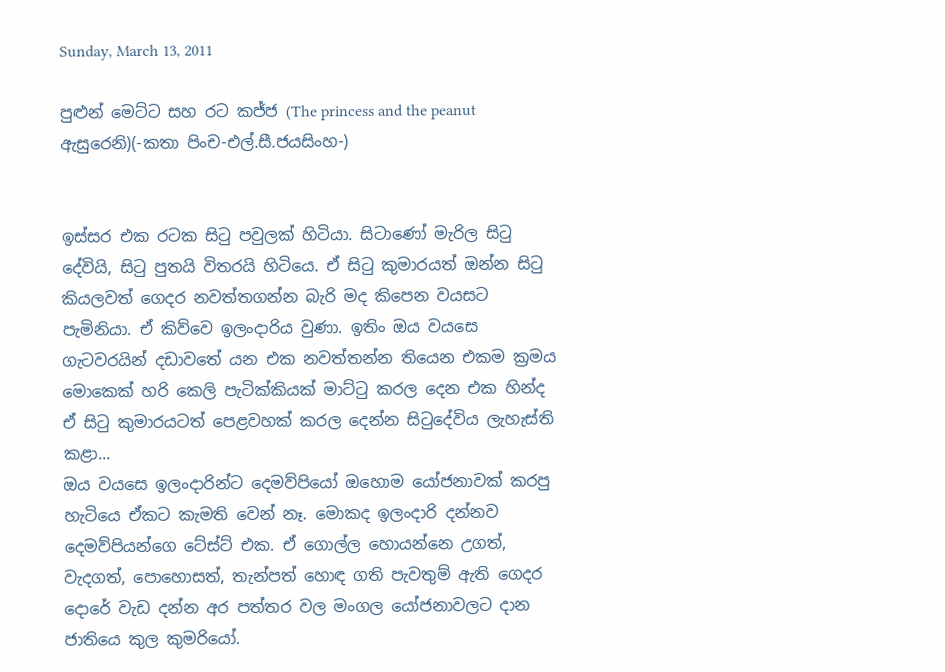Sunday, March 13, 2011

පුළුන් මෙට්ට සහ රට කජ්ජ (The princess and the peanut ඇසුරෙනි)(-කතා පිංච-එල්.සී.ජයසිංහ-)


ඉස්සර එක රටක සිටු පවුලක් හිටියා. සිටාණෝ මැරිල සිටු දේවියි, සිටු පුතයි විතරයි හිටියෙ. ඒ සිටු කුමාරයත් ඔන්න සිටු කියලවත් ගෙදර නවත්තගන්න බැරි මද කිපෙන වයසට පැමිනියා. ඒ කිව්වෙ ඉලංදාරිය වුණා. ඉතිං ඔය වයසෙ ගැටවරයින් දඩාවතේ යන එක නවත්තන්න තියෙන එකම ක්‍රමය මොකෙක් හරි කෙලි පැටික්කියක් මාට්ටු කරල දෙන එක හින්ද ඒ සිටු කුමාරයටත් පෙළවහක් කරල දෙන්න සිටුදේවිය ලැහැස්ති කළා...
ඔය වයසෙ ඉලංදාරින්ට දෙමව්පියෝ ඔහොම යෝජනාවක් කරපු හැටියෙ ඒකට කැමති වෙන් නෑ. මොකද ඉලංදාරි දන්නව දෙමව්පියන්ගෙ ටේස්ට් එක. ඒ ගොල්ල හොයන්නෙ උගත්, වැදගත්, පොහොසත්, තැන්පත් හොඳ ගති පැවතුම් ඇති ගෙදර දොරේ වැඩ දන්න අර පත්තර වල මංගල යෝජනාවලට දාන ජාතියෙ කුල කුමරියෝ.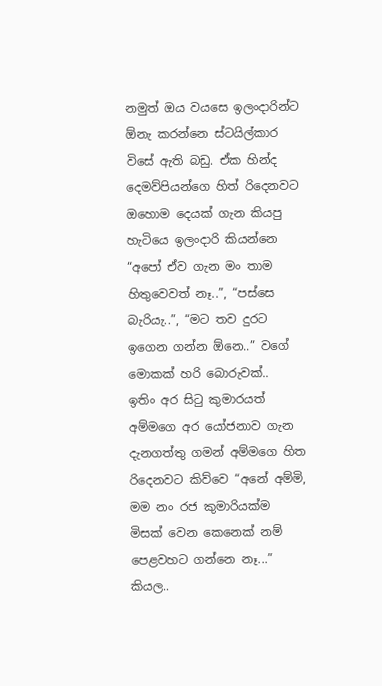නමුත් ඔය වයසෙ ඉලංදාරින්ට ඕනැ ‍කරන්නෙ ස්ටයිල්කාර විසේ ඇති බඩු. ඒක හින්ද දෙමව්පියන්ගෙ හිත් රිදෙනවට ඔහොම දෙයක් ගැන කියපු හැටියෙ ඉලංදාරි කියන්නෙ “අපෝ ඒව ගැන මං තාම හිතුවෙවත් නෑ..”, “පස්සෙ බැරියැ..”, “මට තව දුරට ඉගෙන ගන්න ඕනෙ..” වගේ මොකක් හරි බොරුවක්..
ඉතිං අර සිටු කුමාරයත් අම්මගෙ අර යෝජනාව ගැන දැනගත්තු ගමන් අම්මගෙ හිත රිදෙනවට කිව්වෙ “අනේ අම්මි, මම නං රජ කුමාරියක්ම මිසක් වෙන කෙනෙක් නම් පෙළවහට ගන්නෙ නෑ...” කියල..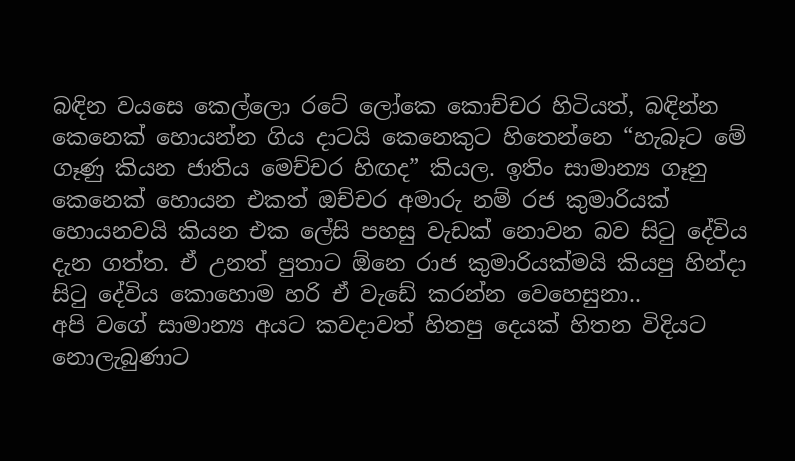බඳින වයසෙ කෙල්ලො රටේ ලෝකෙ කොච්චර හිටියත්, බඳින්න කෙනෙක් හොයන්න ගිය දාටයි කෙනෙකුට හිතෙන්නෙ “හැබෑට මේ ගෑණු කියන ජාතිය මෙච්චර හිඟද” කියල. ඉතිං සාමාන්‍ය ගෑනු කෙනෙක් හොයන එකත් ඔච්චර අමාරු නම් රජ කුමාරියක් හොයනවයි කියන එක ලේසි පහසු වැඩක් නොවන බව සිටු දේවිය දැන ගත්ත. ඒ උනත් පුතාට ඕනෙ රාජ කුමාරියක්මයි කියපු හින්දා සිටු දේවිය කොහොම හරි ඒ වැඩේ කරන්න වෙහෙසුනා..
අපි වගේ සාමාන්‍ය අයට කවදාවත් හිතපු දෙයක් හිතන විදියට නොලැබුණාට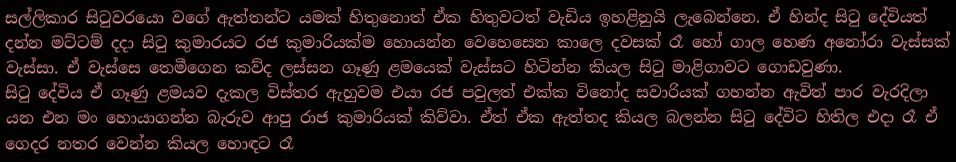සල්ලිකාර සිටුවරයො වගේ ඇත්තන්ට යමක් හිතුනොත් ඒක හිතුවටත් වැඩිය ඉහළිනුයි ලැබෙන්නෙ. ඒ හින්ද සිටු දේවියත් දන්න මට්ටම් දදා සිටු කුමාරයට රජ කුමාරියක්ම හොයන්න වෙහෙසෙන කාලෙ දවසක් රෑ හෝ ගාල හෙණ අනෝරා වැස්සක් වැස්සා. ඒ වැස්සෙ තෙමීගෙන කව්ද ලස්සන ගෑණු ළමයෙක් වැස්සට හිටින්න කියල සිටු මාළිගාවට ගොඩවුණා.
සිටු දේවිය ඒ ගෑණු ළමයව දැකල විස්තර ඇහුවම එයා රජ පවුලත් එක්ක විනෝද සවාරියක් ගහන්න ඇවිත් පාර වැරදිලා යන එන මං හොයාගන්න බැරුව ආපු රාජ කුමාරියක් කිව්වා. ඒත් ඒක ඇත්තද කියල බලන්න සිටු දේවිට හිතිල එදා රෑ ඒ ගෙදර නතර වෙන්න කියල හොඳට රෑ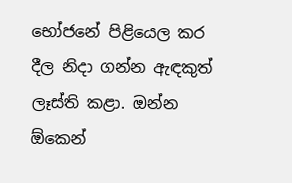භෝජනේ පිළියෙල කර දීල නිදා ගන්න ඇඳකුත් ලෑස්ති කළා. ඔන්න ඕකෙන්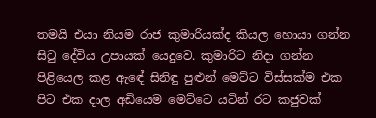තමයි එයා නියම රාජ කුමාරියක්ද කියල හොයා ගන්න සිටු දේවිය උපායක් යෙදුවෙ. කුමාරිට නිදා ගන්න පිළියෙල කළ ඇ‍ඳේ සිනිඳු පුළුන් මෙට්ට විස්සක්ම එක පිට එක දාල අඩියෙම මෙට්ටෙ යටින් රට කජුවක්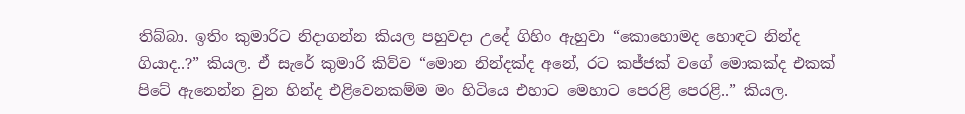තිබ්බා. ඉතිං කුමාරිට නිදාගන්න කියල පහුවදා උදේ ගිහිං ඇහුවා “කොහොමද හොඳට නින්ද ගියාද..?” කියල. ඒ සැරේ කුමාරි කිව්ව “මොන නින්දක්ද අනේ, රට කජ්ජක් වගේ මොකක්ද එකක් පිටේ ඇනෙන්න වුන හින්ද එළිවෙනකම්ම මං හිටියෙ එහාට මෙහාට පෙරළි පෙරළි..” කියල.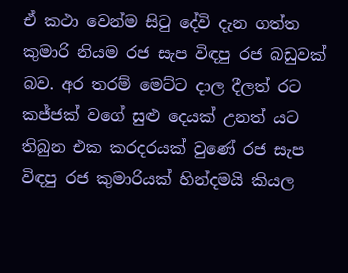ඒ කථා වෙන්ම සිටු දේවි දැන ගත්ත කුමාරි නියම රජ සැප විඳපු රජ බඩුවක් බව. අර තරම් මෙට්ට දාල දීලත් රට කජ්ජක් වගේ සුළු දෙයක් උනත් යට තිබුන එක කරදරයක් වුණේ රජ සැප විඳපු රජ කුමාරියක් හින්දමයි කියල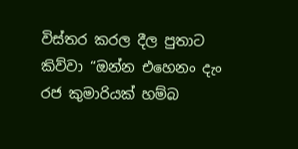විස්තර කරල දීල පුතාට කිව්වා “ඔන්න එහෙනං දැං රජ කුමාරියක් හම්බ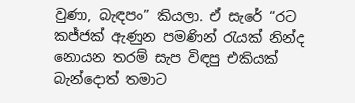වුණා, බැඳපං” කියලා. ඒ සැරේ “රට කජ්ජක් ඇණුන පමණින් රැයක් නින්ද නොයන තරම් සැප විඳපු එකියක් බැන්‍‍දොත් තමාට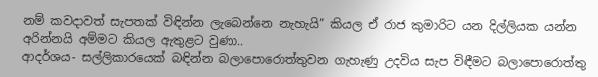නම් කවදාවත් සැපතක් විඳින්න ලැබෙන්නෙ නැහැයි” කියල ඒ රාජ කුමාරිට යන දිල්ලියක යන්න අරින්නයි අම්මට කියල ඇතුළට වුණා..
ආදර්ශය- සල්ලිකාරයෙක් බඳින්න බලාපොරොත්තුවන ගැහැණු උදවිය සැප විඳීමට බලාපොරොත්තු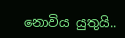නොවිය යුතුයි..